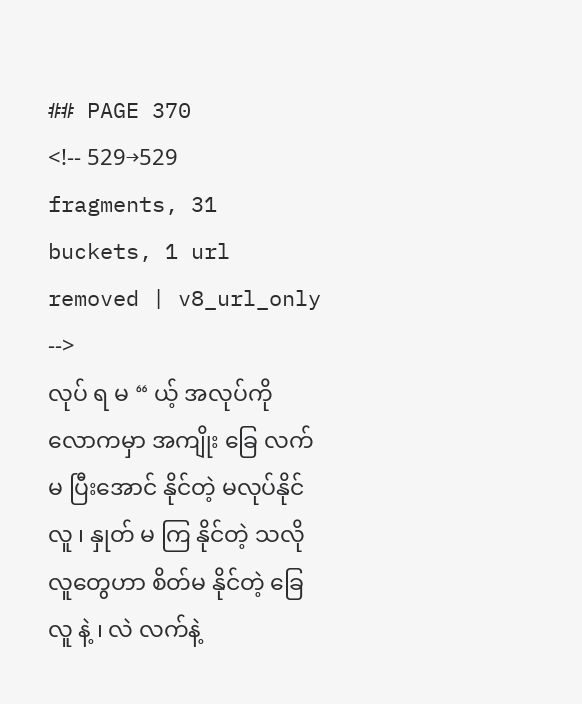## PAGE 370
<!-- 529→529 fragments, 31 buckets, 1 url removed | v8_url_only -->
လုပ် ရ မ “ ယ့် အလုပ်ကို လောကမှာ အကျိုး ခြေ လက်မ ပြီးအောင် နိုင်တဲ့ မလုပ်နိုင် လူ ၊ နှုတ် မ ကြ နိုင်တဲ့ သလို လူတွေဟာ စိတ်မ နိုင်တဲ့ ခြေ လူ နဲ့ ၊ လဲ လက်နဲ့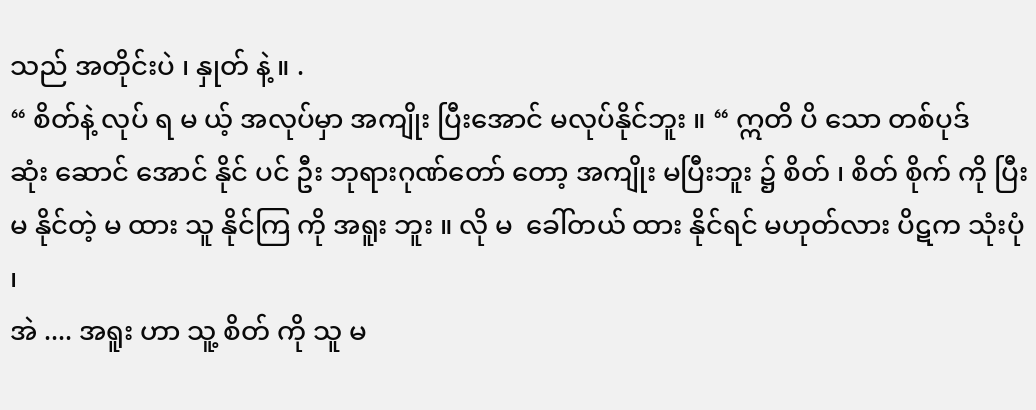သည် အတိုင်းပဲ ၊ နှုတ် နဲ့ ။ .
“ စိတ်နဲ့ လုပ် ရ မ ယ့် အလုပ်မှာ အကျိုး ပြီးအောင် မလုပ်နိုင်ဘူး ။ “ ဣတိ ပိ သော တစ်ပုဒ်
ဆုံး ဆောင် အောင် နိုင် ပင် ဦး ဘုရားဂုဏ်တော် တော့ အကျိုး မပြီးဘူး ၌ စိတ် ၊ စိတ် စိုက် ကို ပြီး မ နိုင်တဲ့ မ ထား သူ နိုင်ကြ ကို အရူး ဘူး ။ လို မ  ခေါ်တယ် ထား နိုင်ရင် မဟုတ်လား ပိဋက သုံးပုံ ၊
အဲ .... အရူး ဟာ သူ့ စိတ် ကို သူ မ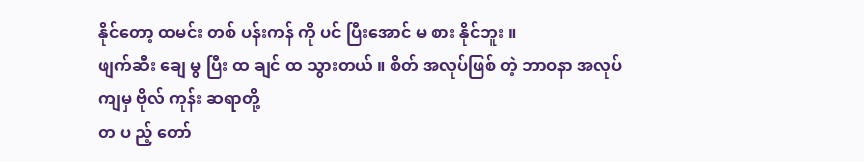နိုင်တော့ ထမင်း တစ် ပန်းကန် ကို ပင် ပြီးအောင် မ စား နိုင်ဘူး ။
ဖျက်ဆီး ချေ မွ ပြီး ထ ချင် ထ သွားတယ် ။ စိတ် အလုပ်ဖြစ် တဲ့ ဘာဝနာ အလုပ် ကျမှ ဗိုလ် ကုန်း ဆရာတို့
တ ပ ည့် တော်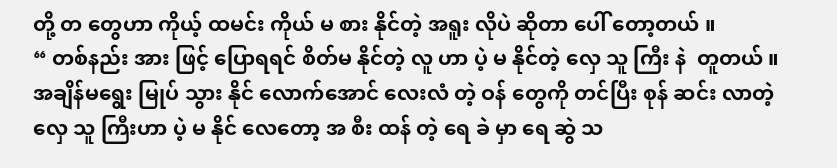တို့ တ တွေဟာ ကိုယ့် ထမင်း ကိုယ် မ စား နိုင်တဲ့ အရူး လိုပဲ ဆိုတာ ပေါ် တော့တယ် ။
“ တစ်နည်း အား ဖြင့် ပြောရရင် စိတ်မ နိုင်တဲ့ လူ ဟာ ပဲ့ မ နိုင်တဲ့ လှေ သူ ကြီး နဲ  တူတယ် ။
အချိန်မရွေး မြုပ် သွား နိုင် လောက်အောင် လေးလံ တဲ့ ဝန် တွေကို တင်ပြီး စုန် ဆင်း လာတဲ့
လှေ သူ ကြီးဟာ ပဲ့ မ နိုင် လေတော့ အ စီး ထန် တဲ့ ရေ ခဲ မှာ ရေ ဆွဲ သ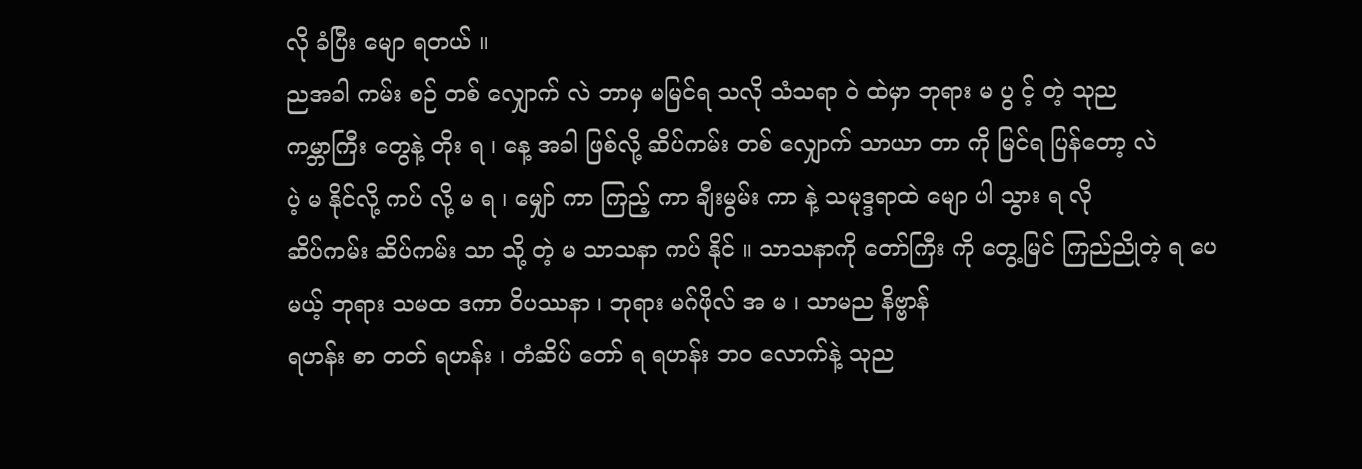လို ခံပြီး မျော ရတယ် ။
ညအခါ ကမ်း စဉ် တစ် လျှောက် လဲ ဘာမှ မမြင်ရ သလို သံသရာ ဝဲ ထဲမှာ ဘုရား မ ပွ င့် တဲ့ သုည
ကမ္ဘာကြီး တွေနဲ့ တိုး ရ ၊ နေ့ အခါ ဖြစ်လို့ ဆိပ်ကမ်း တစ် လျှောက် သာယာ တာ ကို မြင်ရ ပြန်တော့ လဲ
ပဲ့ မ နိုင်လို့ ကပ် လို့ မ ရ ၊ မျှော် ကာ ကြည့် ကာ ချီးမွမ်း ကာ နဲ့ သမုဒ္ဒရာထဲ မျော ပါ သွား ရ လို
ဆိပ်ကမ်း ဆိပ်ကမ်း သာ သို့ တဲ့ မ သာသနာ ကပ် နိုင် ။ သာသနာကို တော်ကြီး ကို တွေ့မြင် ကြည်ညိုတဲ့ ရ ပေမယ့် ဘုရား သမထ ဒကာ ဝိပဿနာ ၊ ဘုရား မဂ်ဖိုလ် အ မ ၊ သာမည နိဗ္ဗာန်
ရဟန်း စာ တတ် ရဟန်း ၊ တံဆိပ် တော် ရ ရဟန်း ဘဝ လောက်နဲ့ သုည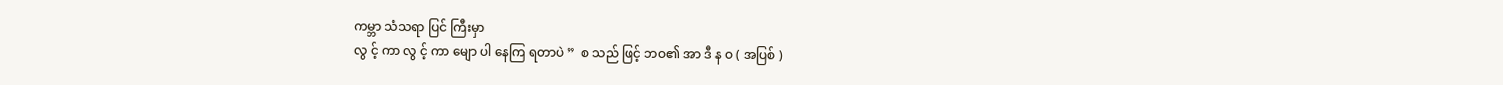ကမ္ဘာ သံသရာ ပြင် ကြီးမှာ
လွ င့် ကာ လွ င့် ကာ မျော ပါ နေကြ ရတာပဲ ”  စ သည် ဖြင့် ဘဝ၏ အာ ဒီ န ဝ ( အပြစ် )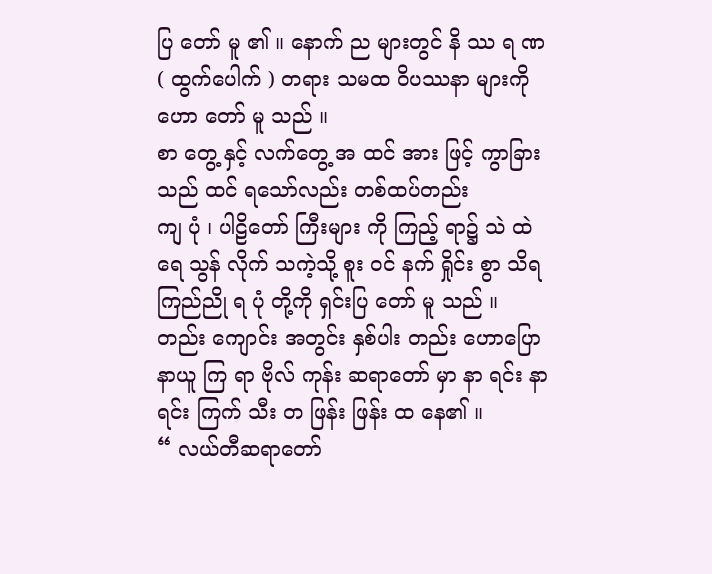ပြ တော် မူ ၏ ။ နောက် ည များတွင် နိ ဿ ရ ဏ ( ထွက်ပေါက် ) တရား သမထ ဝိပဿနာ များကို
ဟော တော် မူ သည် ။
စာ တွေ့ နှင့် လက်တွေ့ အ ထင် အား ဖြင့် ကွာခြား သည် ထင် ရသော်လည်း တစ်ထပ်တည်း
ကျ ပုံ ၊ ပါဠိတော် ကြီးများ ကို ကြည့် ရာ၌ သဲ ထဲ ရေ သွန် လိုက် သကဲ့သို့ စူး ဝင် နက် ရှိုင်း စွာ သိရ
ကြည်ညို ရ ပုံ တို့ကို ရှင်းပြ တော် မူ သည် ။ တည်း ကျောင်း အတွင်း နှစ်ပါး တည်း ဟောပြော
နာယူ ကြ ရာ ဗိုလ် ကုန်း ဆရာတော် မှာ နာ ရင်း နာ ရင်း ကြက် သီး တ ဖြန်း ဖြန်း ထ နေ၏ ။
“ လယ်တီဆရာတော်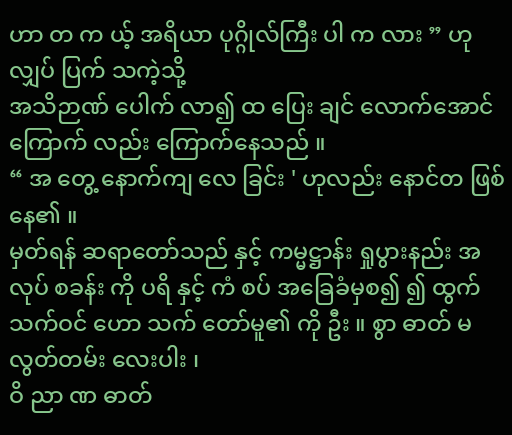ဟာ တ က ယ့် အရိယာ ပုဂ္ဂိုလ်ကြီး ပါ က လား ” ဟု လျှပ် ပြက် သကဲ့သို့
အသိဉာဏ် ပေါက် လာ၍ ထ ပြေး ချင် လောက်အောင် ကြောက် လည်း ကြောက်နေသည် ။
“ အ တွေ့ နောက်ကျ လေ ခြင်း ' ဟုလည်း နောင်တ ဖြစ်နေ၏ ။
မှတ်ရန် ဆရာတော်သည် နှင့် ကမ္မဋ္ဌာန်း ရှုပွားနည်း အလုပ် စခန်း ကို ပရိ နှင့် ကံ စပ် အခြေခံမှစ၍ ၍ ထွက် သက်ဝင် ဟော သက် တော်မူ၏ ကို ဦး ။ စွာ ဓာတ် မလွတ်တမ်း လေးပါး ၊
ဝိ ညာ ဏ ဓာတ်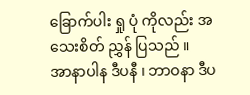ခြောက်ပါး ရှု ပုံ ကိုလည်း အသေးစိတ် ညွှန် ပြသည် ။
အာနာပါန ဒီပနီ ၊ ဘာဝနာ ဒီပ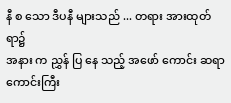နီ စ သော ဒီပနီ များသည် ... တရား အားထုတ် ရာ၌
အနား က ညွှန် ပြ နေ သည့် အဖော် ကောင်း ဆရာ ကောင်းကြီး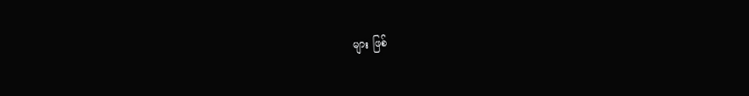များ ဖြစ်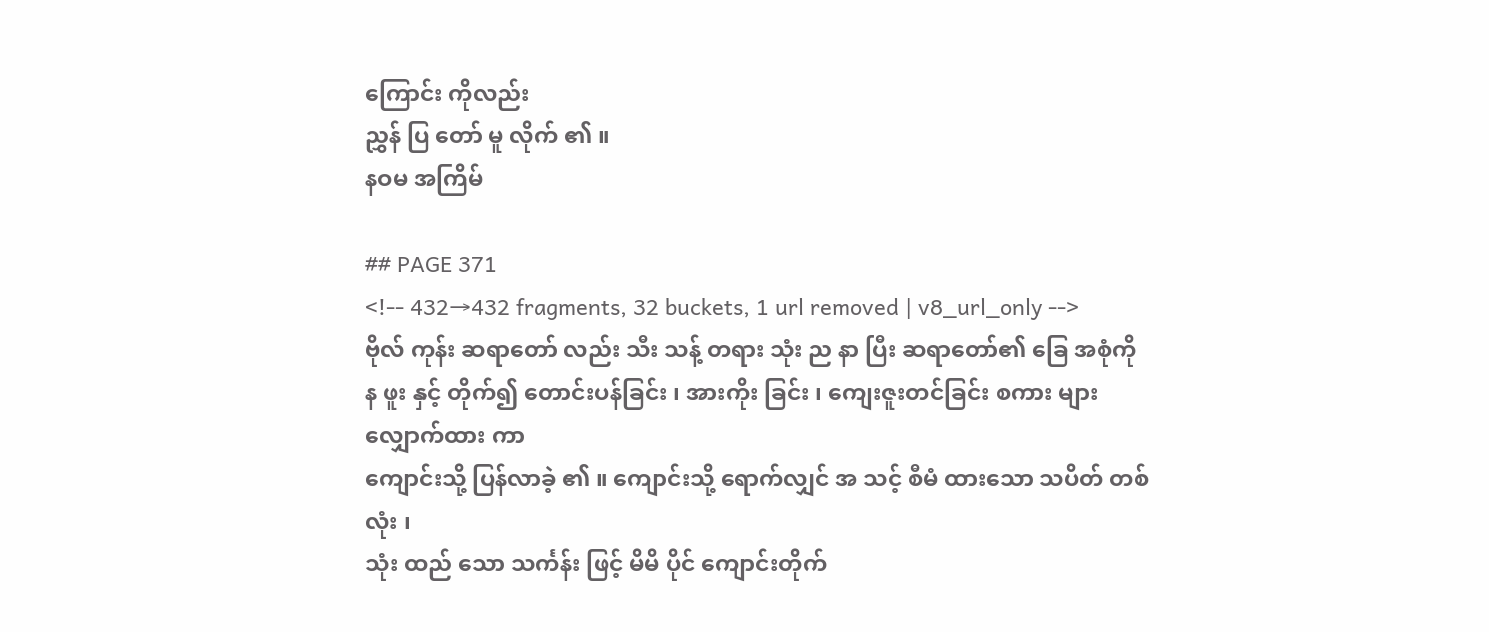ကြောင်း ကိုလည်း
ညွှန် ပြ တော် မူ လိုက် ၏ ။
နဝမ အကြိမ်

## PAGE 371
<!-- 432→432 fragments, 32 buckets, 1 url removed | v8_url_only -->
ဗိုလ် ကုန်း ဆရာတော် လည်း သီး သန့် တရား သုံး ည နာ ပြီး ဆရာတော်၏ ခြေ အစုံကို
န ဖူး နှင့် တိုက်၍ တောင်းပန်ခြင်း ၊ အားကိုး ခြင်း ၊ ကျေးဇူးတင်ခြင်း စကား များ လျှောက်ထား ကာ
ကျောင်းသို့ ပြန်လာခဲ့ ၏ ။ ကျောင်းသို့ ရောက်လျှင် အ သင့် စီမံ ထားသော သပိတ် တစ်လုံး ၊
သုံး ထည် သော သင်္ကန်း ဖြင့် မိမိ ပိုင် ကျောင်းတိုက်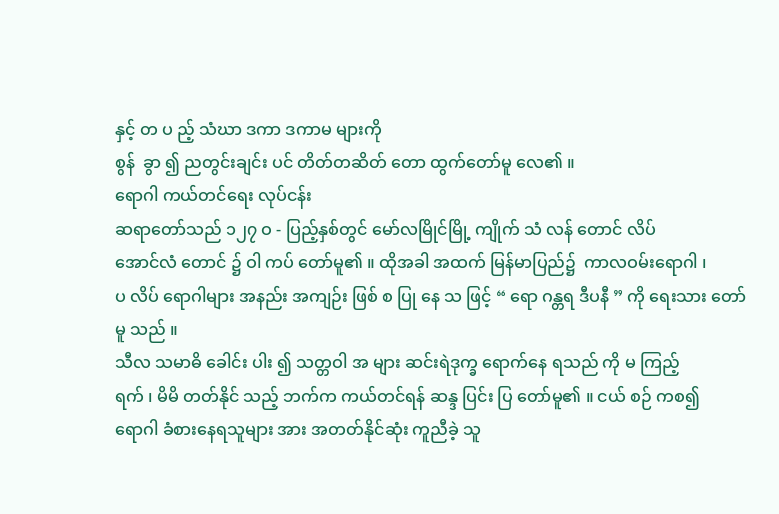နှင့် တ ပ ည့် သံဃာ ဒကာ ဒကာမ များကို
စွန်  ခွာ ၍ ညတွင်းချင်း ပင် တိတ်တဆိတ် တော ထွက်တော်မူ လေ၏ ။
ရောဂါ ကယ်တင်ရေး လုပ်ငန်း
ဆရာတော်သည် ၁၂၇ ဝ - ပြည့်နှစ်တွင် မော်လမြိုင်မြို့ ကျိုက် သံ လန် တောင် လိပ်
အောင်လံ တောင် ၌ ဝါ ကပ် တော်မူ၏ ။ ထိုအခါ အထက် မြန်မာပြည်၌  ကာလဝမ်းရောဂါ ၊
ပ လိပ် ရောဂါများ အနည်း အကျဉ်း ဖြစ် စ ပြု နေ သ ဖြင့် “ ရော ဂန္တရ ဒီပနီ ” ကို ရေးသား တော်
မူ သည် ။
သီလ သမာဓိ ခေါင်း ပါး ၍ သတ္တဝါ အ များ ဆင်းရဲဒုက္ခ ရောက်နေ ရသည် ကို မ ကြည့်
ရက် ၊ မိမိ တတ်နိုင် သည့် ဘက်က ကယ်တင်ရန် ဆန္ဒ ပြင်း ပြ တော်မူ၏ ။ ငယ် စဉ် ကစ၍
ရောဂါ ခံစားနေရသူများ အား အတတ်နိုင်ဆုံး ကူညီခဲ့ သူ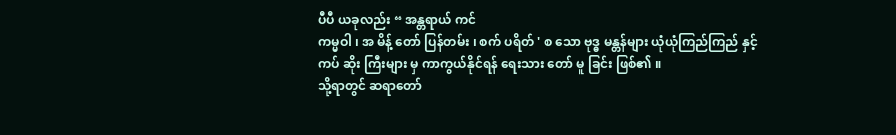ပီပီ ယခုလည်း “ အန္တရာယ် ကင်
ကမ္မဝါ ၊ အ မိန့် တော် ပြန်တမ်း ၊ စက် ပရိတ် ' စ သော ဗုဒ္ဓ မန္တန်များ ယုံယုံကြည်ကြည် နှင့်
ကပ် ဆိုး ကြီးများ မှ ကာကွယ်နိုင်ရန် ရေးသား တော် မူ ခြင်း ဖြစ်၏ ။
သို့ရာတွင် ဆရာတော်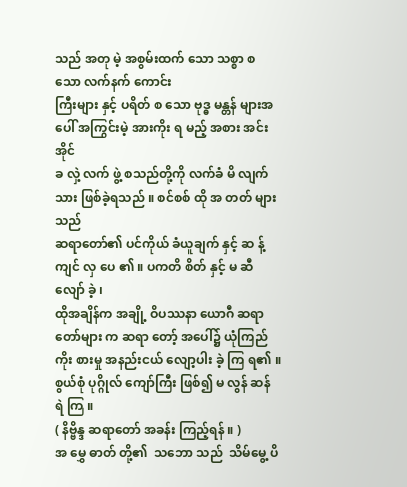သည် အတု မဲ့ အစွမ်းထက် သော သစ္စာ စ သော လက်နက် ကောင်း
ကြီးများ နှင့် ပရိတ် စ သော ဗုဒ္ဓ မန္တန် များအပေါ် အကြွင်းမဲ့ အားကိုး ရ မည့် အစား အင်း အိုင်
ခ လှဲ့ လက် ဖွဲ့ စသည်တို့ကို လက်ခံ မိ လျက် သား ဖြစ်ခဲ့ရသည် ။ စင်စစ် ထို အ တတ် များသည်
ဆရာတော်၏ ပင်ကိုယ် ခံယူချက် နှင့် ဆ န့် ကျင် လှ ပေ ၏ ။ ပကတိ စိတ် နှင့် မ ဆီ လျော် ခဲ့ ၊
ထိုအချိန်က အချို့ ဝိပဿနာ ယောဂီ ဆရာတော်များ က ဆရာ တော့် အပေါ်၌ ယုံကြည်
ကိုး စားမှု အနည်းငယ် လျော့ပါး ခဲ့ ကြ ရ၏ ။ စွယ်စုံ ပုဂ္ဂိုလ် ကျော်ကြီး ဖြစ်၍ မ လွန် ဆန် ရဲ ကြ ။
( နိဗ္ဗိန္ဒ ဆရာတော် အခန်း ကြည့်ရန် ။ )
အ မွှေ ဓာတ် တို့၏  သဘော သည်  သိမ်မွေ့ ပိ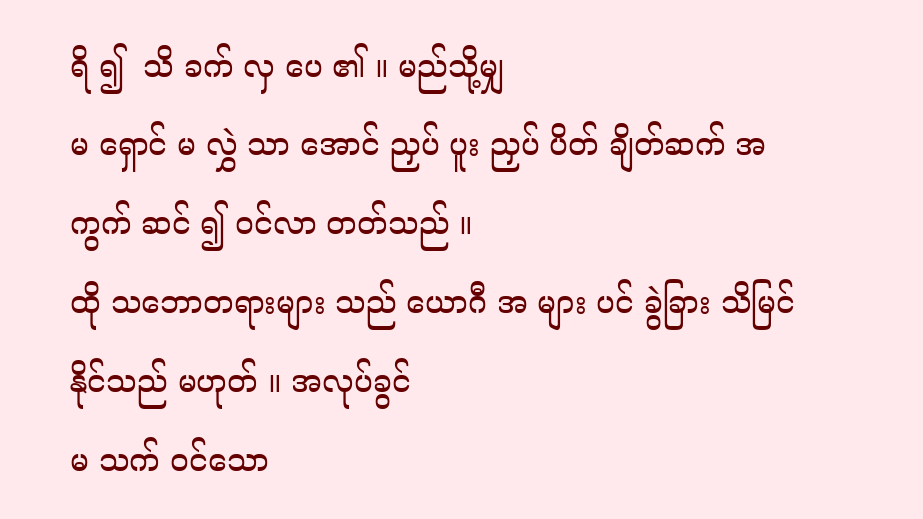ရိ ၍  သိ ခက် လှ ပေ ၏ ။ မည်သို့မျှ
မ ရှောင် မ လွှဲ သာ အောင် ညှပ် ပူး ညှပ် ပိတ် ချိတ်ဆက် အကွက် ဆင် ၍ ဝင်လာ တတ်သည် ။
ထို သဘောတရားများ သည် ယောဂီ အ များ ပင် ခွဲခြား သိမြင် နိုင်သည် မဟုတ် ။ အလုပ်ခွင်
မ သက် ဝင်သော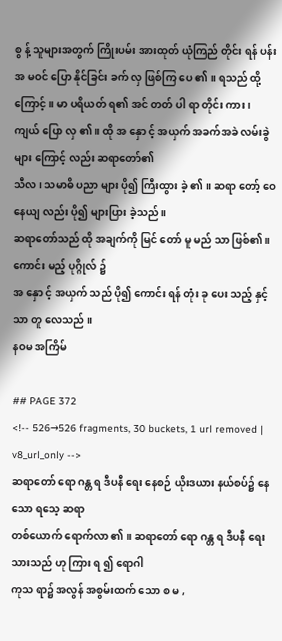စွ န့် သူများအတွက် ကြိုးပမ်း အားထုတ် ယုံကြည် တိုင်း ရန် ပန်း အ မဝင် ပြော နိုင်ခြင်း ခက် လှ ဖြစ်ကြ ပေ ၏ ။ ရသည် ထို့ကြောင့် ။ မာ ပရိယတ် ရ၏ အင် တတ် ပါ ရာ တိုင်း ကား ၊
ကျယ် ပြော လှ ၏ ။ ထို အ နှော င့် အယှက် အခက်အခဲ လမ်းခွဲ များ ကြောင့် လည်း ဆရာတော်၏
သီလ ၊ သမာဓိ ပညာ များ ပို၍ ကြီးထွား ခဲ့ ၏ ။ ဆရာ တော့် ဝေနေယျ လည်း ပို၍ များပြား ခဲ့သည် ။
ဆရာတော်သည် ထို အချက်ကို မြင် တော် မူ မည် သာ ဖြစ်၏ ။ ကောင်း မည့် ပုဂ္ဂိုလ် ၌
အ နှော င့် အယှက် သည် ပို၍ ကောင်း ရန် တုံး ခု ပေး သည့် နှင့် သာ တူ လေသည် ။
နဝမ အကြိမ်

## PAGE 372
<!-- 526→526 fragments, 30 buckets, 1 url removed | v8_url_only -->
ဆရာတော် ရော ဂန္တ ရ ဒီပနီ ရေး နေစဉ် ယိုးဒယား နယ်စပ်၌ နေသော ရသေ့ ဆရာ
တစ်ယောက် ရောက်လာ ၏ ။ ဆရာတော် ရော ဂန္တ ရ ဒီပနီ ရေးသားသည် ဟု ကြား ရ ၍ ရောဂါ
ကုသ ရာ၌ အလွန် အစွမ်းထက် သော စ မ ,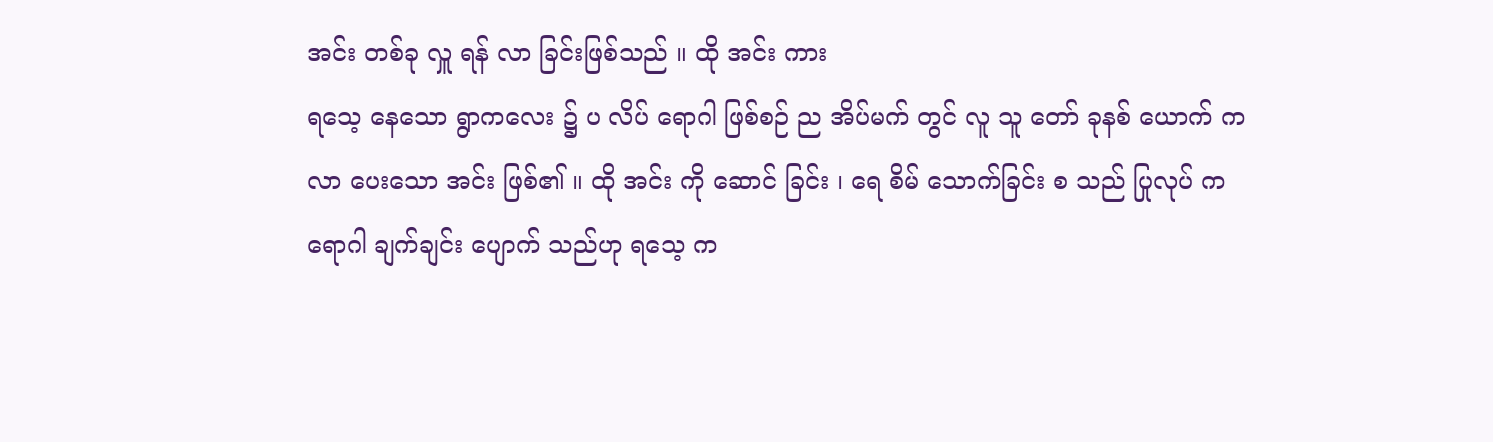အင်း တစ်ခု လှူ ရန် လာ ခြင်းဖြစ်သည် ။ ထို အင်း ကား
ရသေ့ နေသော ရွာကလေး ၌ ပ လိပ် ရောဂါ ဖြစ်စဉ် ည အိပ်မက် တွင် လူ သူ တော် ခုနစ် ယောက် က
လာ ပေးသော အင်း ဖြစ်၏ ။ ထို အင်း ကို ဆောင် ခြင်း ၊ ရေ စိမ် သောက်ခြင်း စ သည် ပြုလုပ် က
ရောဂါ ချက်ချင်း ပျောက် သည်ဟု ရသေ့ က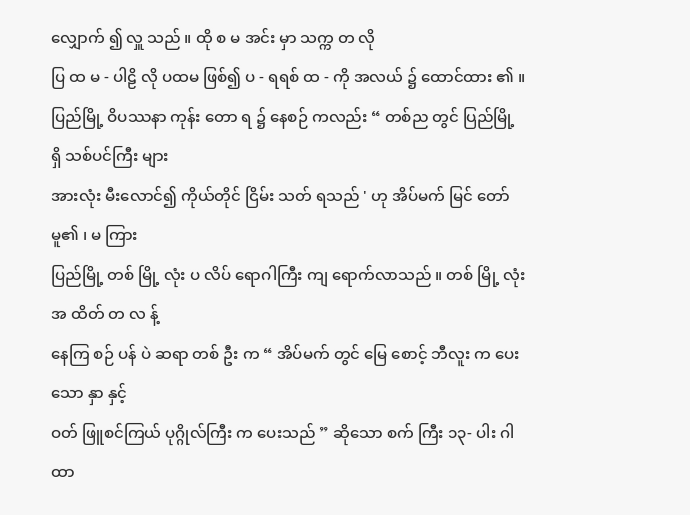လျှောက် ၍ လှူ သည် ။ ထို စ မ အင်း မှာ သက္က တ လို
ပြ ထ မ - ပါဠိ လို ပထမ ဖြစ်၍ ပ - ရရစ် ထ - ကို အလယ် ၌ ထောင်ထား ၏ ။
ပြည်မြို့ ဝိပဿနာ ကုန်း တော ရ ၌ နေစဉ် ကလည်း “ တစ်ည တွင် ပြည်မြို့ ရှိ သစ်ပင်ကြီး များ
အားလုံး မီးလောင်၍ ကိုယ်တိုင် ငြိမ်း သတ် ရသည် ' ဟု အိပ်မက် မြင် တော်မူ၏ ၊ မ ကြား
ပြည်မြို့ တစ် မြို့ လုံး ပ လိပ် ရောဂါကြီး ကျ ရောက်လာသည် ။ တစ် မြို့ လုံး အ ထိတ် တ လ န့်
နေကြ စဉ် ပန် ပဲ ဆရာ တစ် ဦး က “ အိပ်မက် တွင် မြေ စောင့် ဘီလူး က ပေးသော နှာ နှင့်
ဝတ် ဖြူစင်ကြယ် ပုဂ္ဂိုလ်ကြီး က ပေးသည် ” ဆိုသော စက် ကြီး ၁၃- ပါး ဂါထာ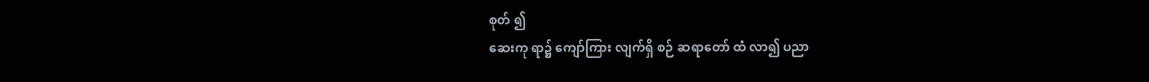စုတ် ၍
ဆေးကု ရာ၌ ကျော်ကြား လျက်ရှိ စဉ် ဆရာတော် ထံ လာ၍ ပညာ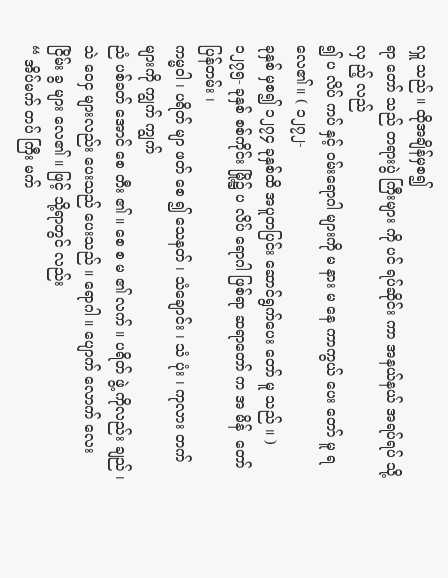လှူ သည် ။ ထိုအချိန်မှစ၍
ရာ တော် သည် တရားပွဲ ကြီးများ ကို ပင် ရပ်ဆိုင်း ကာ အနယ်နယ် အရပ်ရပ် သို့ လှ ည့် လည်
၍ ပ လိပ် ကပ် နှင့် ဝမ်းရောဂါ များကို မ နား မ နေ ကာကွယ် ပေး တော် မူ ရ လေ၏ ။ ( ၁၂၇၂-
ခုနှစ် မှစ၍ ၁၂၇၄ ခုနှစ်ထိ အပူတပြင်း ဆောင်ရွက်ပေး တော် မူ သည် ။ )
၁၂၇၅- ခုနှစ် စစ်ကိုင်း မြို့၌ ပ လိပ် ရောဂါ ဖြစ်ရာ ဆရာတော် က အ မိန်  တော် ပြန်တမ်း ၊
ကမ္မဝါ ၊ ပရိတ် မျာ ဖတ် စေ ၍ သေနတ် ၊ သံချောင်း ၊ သံ ပုံး ၊ ကုလား တက် များကို ကျွက် ကျွက်
ညံ ပစ်ခတ် အောင် စေ တီး ၏ ။ စေ စ မ ၏ လက် ။ ပရိတ် ဖွဲ့ ကိုလည်း ချည် ၊ သဲ ဝေငှ များလည်း ပေးသည် ပေးသည် ။ ရောဂါ ။ ပျောက် လောက် လေး ငြိမ်း ခွ များ လေ၏ ။ ဖြင့် သို့ရာတွင် လည်း
“ အိပ်မက် တပ် ကြီး မက်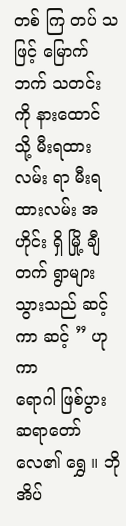တစ် ကြ တပ် သ ဖြင့် မြောက်ဘက် သတင်း ကို နားထောင် သို့ မီးရထားလမ်း ရာ မီးရထားလမ်း အ ဟိုင်း ရှိ မြို့ ချီတက် ရွာများ သွားသည် ဆင့် ကာ ဆင့် ” ဟု ကာ
ရောဂါ ဖြစ်ပွား ဆရာတော် လေ၏ ရွှေ ။ ဘို အိပ်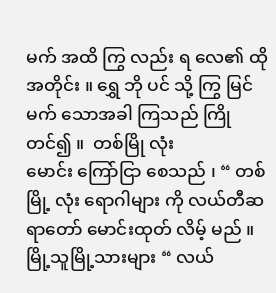မက် အထိ ကြွ လည်း ရ လေ၏ ထို အတိုင်း ။ ရွှေ ဘို ပင် သို့ ကြွ မြင် မက် သောအခါ ကြသည် ကြိုတင်၍ ။  တစ်မြို လုံး
မောင်း ကြော်ငြာ စေသည် ၊ “ တစ် မြို့ လုံး ရောဂါများ ကို လယ်တီဆရာတော် မောင်းထုတ် လိမ့် မည် ။
မြို့သူမြို့သားများ “ လယ်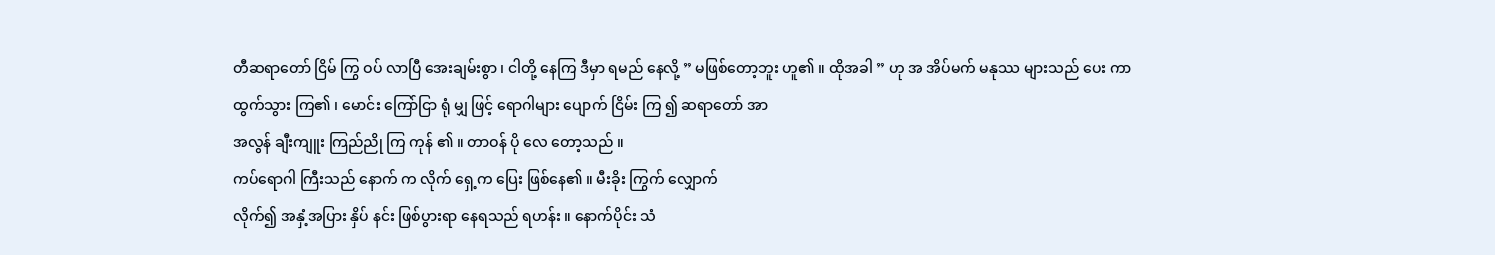တီဆရာတော် ငြိမ် ကြွ ဝပ် လာပြီ အေးချမ်းစွာ ၊ ငါတို့ နေကြ ဒီမှာ ရမည် နေလို့ ” မဖြစ်တော့ဘူး ဟူ၏ ။ ထိုအခါ ” ဟု အ အိပ်မက် မနုဿ များသည် ပေး ကာ
ထွက်သွား ကြ၏ ၊ မောင်း ကြော်ငြာ ရုံ မျှ ဖြင့် ရောဂါများ ပျောက် ငြိမ်း ကြ ၍ ဆရာတော် အာ
အလွန် ချီးကျူး ကြည်ညို ကြ ကုန် ၏ ။ တာဝန် ပို လေ တော့သည် ။
ကပ်ရောဂါ ကြီးသည် နောက် က လိုက် ရှေ့က ပြေး ဖြစ်နေ၏ ။ မီးခိုး ကြွက် လျှောက်
လိုက်၍ အနှံ့အပြား နှိပ် နင်း ဖြစ်ပွားရာ နေရသည် ရဟန်း ။ နောက်ပိုင်း သံ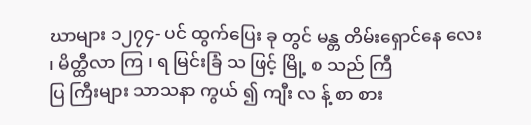ဃာများ ၁၂၇၄- ပင် ထွက်ပြေး ခု တွင် မန္တ တိမ်းရှောင်နေ လေး ၊ မိတ္ထီလာ ကြ ၊ ရ မြင်းခြံ သ ဖြင့် မြို့ စ သည် ကြီ
ပြ ကြီးများ သာသနာ ကွယ် ၍ ကျီး လ န့် စာ စား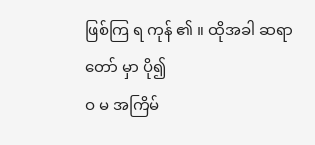ဖြစ်ကြ ရ ကုန် ၏ ။ ထိုအခါ ဆရာတော် မှာ ပို၍
ဝ မ အကြိမ်